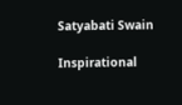Satyabati Swain

Inspirational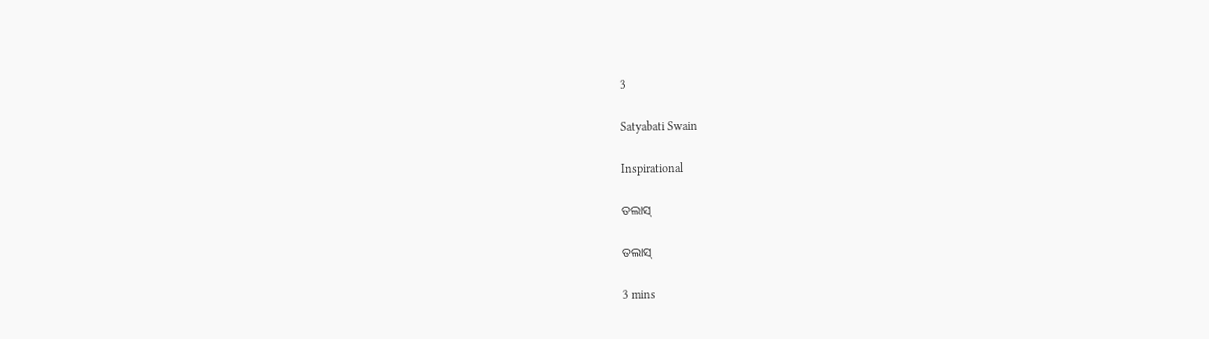3

Satyabati Swain

Inspirational

ତଲାସ୍

ତଲାସ୍

3 mins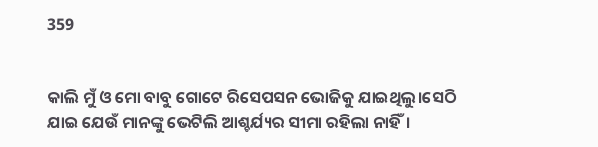359


କାଲି ମୁଁ ଓ ମୋ ବାବୁ ଗୋଟେ ରିସେପସନ ଭୋଜିକୁ ଯାଇଥିଲୁ।ସେଠି ଯାଇ ଯେଉଁ ମାନଙ୍କୁ ଭେଟିଲି ଆଶ୍ଚର୍ଯ୍ୟର ସୀମା ରହିଲା ନାହିଁ।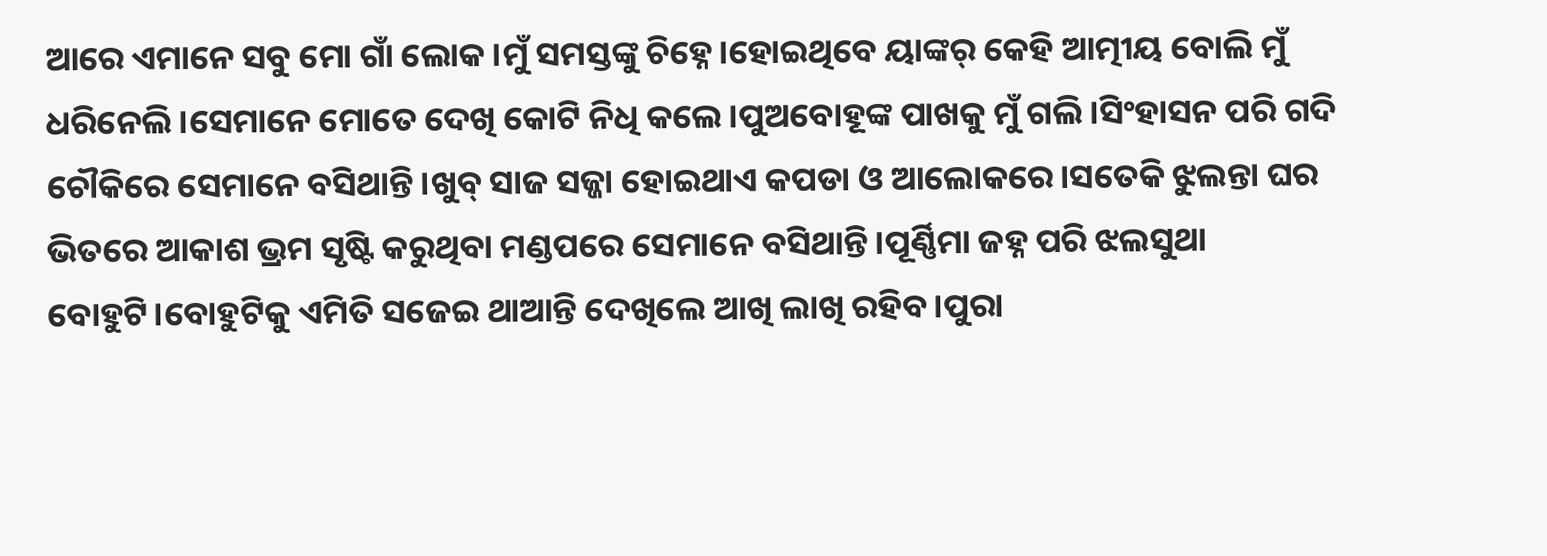ଆରେ ଏମାନେ ସବୁ ମୋ ଗାଁ ଲୋକ।ମୁଁ ସମସ୍ତଙ୍କୁ ଚିହ୍ନେ।ହୋଇଥିବେ ୟାଙ୍କର୍ କେହି ଆତ୍ମୀୟ ବୋଲି ମୁଁ ଧରିନେଲି।ସେମାନେ ମୋତେ ଦେଖି କୋଟି ନିଧି କଲେ।ପୁଅବୋହୂଙ୍କ ପାଖକୁ ମୁଁ ଗଲି।ସିଂହାସନ ପରି ଗଦି ଚୌକିରେ ସେମାନେ ବସିଥାନ୍ତି।ଖୁବ୍ ସାଜ ସଜ୍ଜା ହୋଇଥାଏ କପଡା ଓ ଆଲୋକରେ।ସତେକି ଝୁଲନ୍ତା ଘର ଭିତରେ ଆକାଶ ଭ୍ରମ ସୃଷ୍ଟି କରୁଥିବା ମଣ୍ଡପରେ ସେମାନେ ବସିଥାନ୍ତି ।ପୂର୍ଣ୍ଣିମା ଜହ୍ନ ପରି ଝଲସୁଥା ବୋହୁଟି।ବୋହୁଟିକୁ ଏମିତି ସଜେଇ ଥାଆନ୍ତି ଦେଖିଲେ ଆଖି ଲାଖି ରହିବ।ପୁରା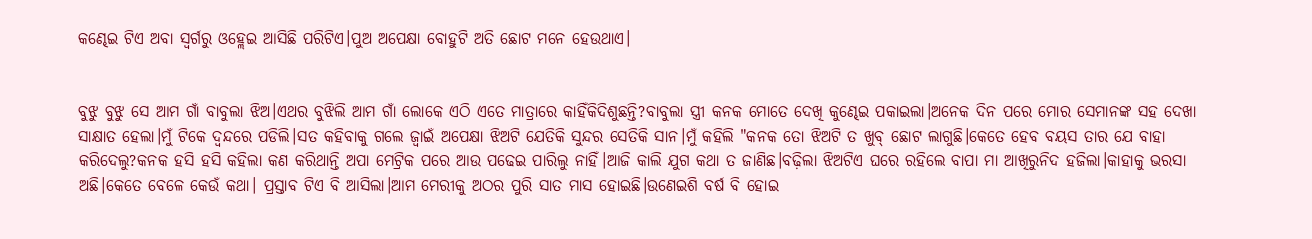କଣ୍ଢେଇ ଟିଏ ଅବା ସ୍ୱର୍ଗରୁ ଓହ୍ଲେଇ ଆସିଛି ପରିଟିଏ।ପୁଅ ଅପେକ୍ଷା ବୋହୁଟି ଅତି ଛୋଟ ମନେ ହେଉଥାଏ।


ବୁଝୁ ବୁଝୁ ସେ ଆମ ଗାଁ ବାବୁଲା ଝିଅ।ଏଥର ବୁଝିଲି ଆମ ଗାଁ ଲୋକେ ଏଠି ଏତେ ମାତ୍ରାରେ କାହିଁକିଦିଶୁଛନ୍ତି?ବାବୁଲା ସ୍ତ୍ରୀ କନକ ମୋତେ ଦେଖି କୁଣ୍ଢେଇ ପକାଇଲା।ଅନେକ ଦିନ ପରେ ମୋର ସେମାନଙ୍କ ସହ ଦେଖା ସାକ୍ଷାତ ହେଲା।ମୁଁ ଟିକେ ଦ୍ଵନ୍ଦରେ ପଡିଲି।ସତ କହିବାକୁ ଗଲେ ଜ୍ବାଇଁ ଅପେକ୍ଷା ଝିଅଟି ଯେତିକି ସୁନ୍ଦର ସେତିକି ସାନ।ମୁଁ କହିଲି "କନକ ତୋ ଝିଅଟି ତ ଖୁବ୍ ଛୋଟ ଲାଗୁଛି।କେତେ ହେବ ବୟସ ତାର ଯେ ବାହା କରିଦେଲୁ?କନକ ହସି ହସି କହିଲା କଣ କରିଥାନ୍ତି ଅପା ମେଟ୍ରିକ ପରେ ଆଉ ପଢେଇ ପାରିଲୁ ନାହିଁ।ଆଜି କାଲି ଯୁଗ କଥା ତ ଜାଣିଛ।ବଢ଼ିଲା ଝିଅଟିଏ ଘରେ ରହିଲେ ବାପା ମା ଆଖିରୁନିଦ ହଜିଲା।କାହାକୁ ଭରସା ଅଛି।କେତେ ବେଳେ କେଉଁ କଥା। ପ୍ରସ୍ତାବ ଟିଏ ବି ଆସିଲା।ଆମ ମେରୀକୁ ଅଠର ପୁରି ସାତ ମାସ ହୋଇଛି।ଉଣେଇଶି ବର୍ଷ ବି ହୋଇ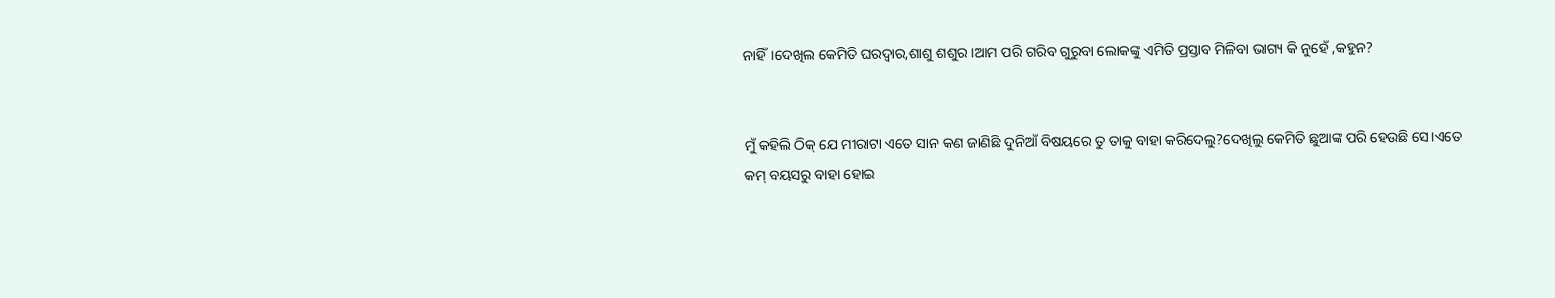ନାହିଁ।ଦେଖିଲ କେମିତି ଘରଦ୍ୱାର,ଶାଶୁ ଶଶୁର।ଆମ ପରି ଗରିବ ଗୁରୁବା ଲୋକଙ୍କୁ ଏମିତି ପ୍ରସ୍ତାବ ମିଳିବା ଭାଗ୍ୟ କି ନୁହେଁ ,କହୁନ?


ମୁଁ କହିଲି ଠିକ୍ ଯେ ମୀରାଟା ଏତେ ସାନ କଣ ଜାଣିଛି ଦୁନିଆଁ ବିଷୟରେ ତୁ ତାକୁ ବାହା କରିଦେଲୁ?ଦେଖିଲୁ କେମିତି ଛୁଆଙ୍କ ପରି ହେଉଛି ସେ।ଏତେ କମ୍ ବୟସରୁ ବାହା ହୋଇ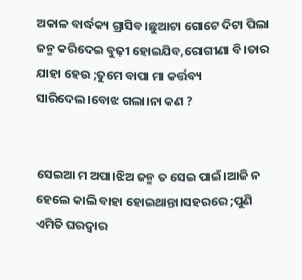ଅକାଳ ବାର୍ଦ୍ଧକ୍ୟ ଗ୍ରାସିବ।ଛୁଆଟା ଗୋଟେ ଦିଟା ପିଲା ଜନ୍ମ କରିଦେଇ ବୁଢ଼ୀ ହୋଇଯିବ,ରୋଗୀଣା ବି।ତାର ଯାହା ହେଉ ;ତୁମେ ବାପା ମା କର୍ତ୍ତବ୍ୟ ସାରିଦେଲ।ବୋଝ ଗଲା।ନା କଣ ?


ସେଇଆ ମ ଅପା।ଝିଅ ଜନ୍ମ ତ ସେଇ ପାଇଁ।ଆଜି ନ ହେଲେ କାଲି ବାହା ହୋଇଥାନ୍ତା।ସହରରେ ;ପୁଣି ଏମିତି ଘରଦ୍ୱାର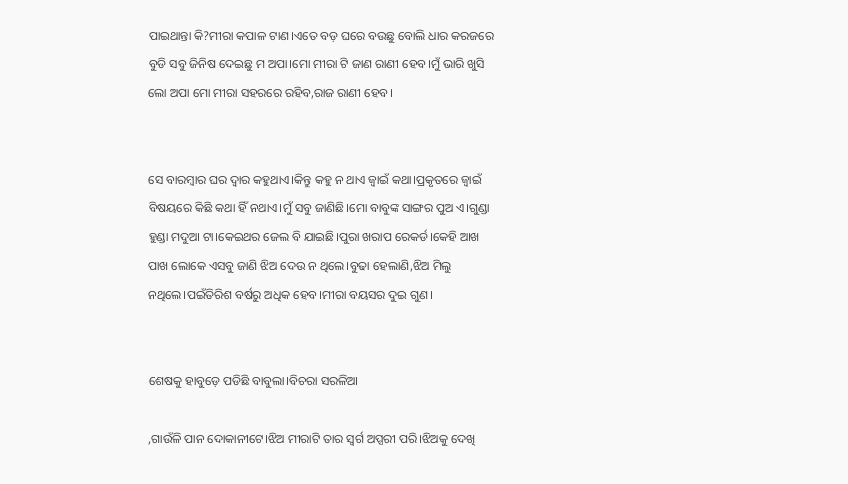ପାଇଥାନ୍ତା କି?ମୀରା କପାଳ ଟାଣ।ଏତେ ବଡ଼ ଘରେ ବଉଛୁ ବୋଲି ଧାର କରଜରେ ବୁଡି ସବୁ ଜିନିଷ ଦେଇଛୁ ମ ଅପା।ମୋ ମୀରା ଟି ଜାଣ ରାଣୀ ହେବ।ମୁଁ ଭାରି ଖୁସି ଲୋ ଅପା ମୋ ମୀରା ସହରରେ ରହିବ,ରାଜ ରାଣୀ ହେବ।


ସେ ବାରମ୍ବାର ଘର ଦ୍ୱାର କହୁଥାଏ।କିନ୍ତୁ କହୁ ନ ଥାଏ ଜ୍ବାଇଁ କଥା।ପ୍ରକୃତରେ ଜ୍ବାଇଁ ବିଷୟରେ କିଛି କଥା ହିଁ ନଥାଏ।ମୁଁ ସବୁ ଜାଣିଛି।ମୋ ବାବୁଙ୍କ ସାଙ୍ଗର ପୁଅ ଏ।ଗୁଣ୍ଡା ହୁଣ୍ଡା ମଦୁଆ ଟା।କେଇଥର ଜେଲ ବି ଯାଇଛି।ପୁରା ଖରାପ ରେକର୍ଡ।କେହି ଆଖ ପାଖ ଲୋକେ ଏସବୁ ଜାଣି ଝିଅ ଦେଉ ନ ଥିଲେ।ବୁଢା ହେଲାଣି,ଝିଅ ମିଲୁ ନଥିଲେ।ପଇଁତିରିଶ ବର୍ଷରୁ ଅଧିକ ହେବ।ମୀରା ବୟସର ଦୁଇ ଗୁଣ।


ଶେଷକୁ ହାବୁଡ଼େ ପଡିଛି ବାବୁଲା।ବିଚରା ସରଳିଆ

,ଗାଉଁଳି ପାନ ଦୋକାନୀଟେ।ଝିଅ ମୀରାଟି ତାର ସ୍ୱର୍ଗ ଅପ୍ସରୀ ପରି।ଝିଅକୁ ଦେଖି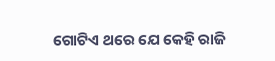ଗୋଟିଏ ଥରେ ଯେ କେହି ରାଜି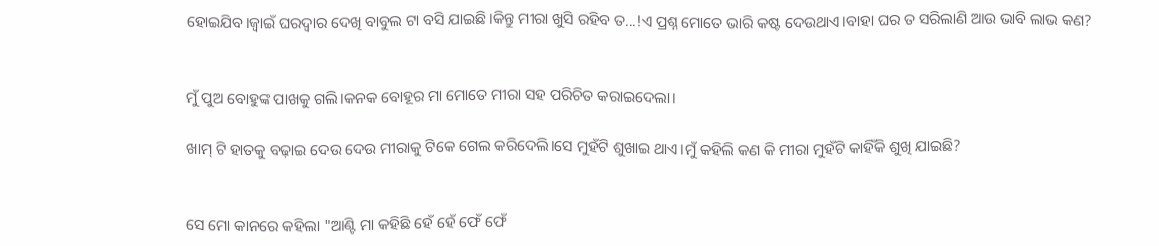ହୋଇଯିବ।ଜ୍ବାଇଁ ଘରଦ୍ୱାର ଦେଖି ବାବୁଲ ଟା ବସି ଯାଇଛି।କିନ୍ତୁ ମୀରା ଖୁସି ରହିବ ତ...!ଏ ପ୍ରଶ୍ନ ମୋତେ ଭାରି କଷ୍ଟ ଦେଉଥାଏ।ବାହା ଘର ତ ସରିଲାଣି ଆଉ ଭାବି ଲାଭ କଣ?


ମୁଁ ପୁଅ ବୋହୁଙ୍କ ପାଖକୁ ଗଲି।କନକ ବୋହୂର ମା ମୋତେ ମୀରା ସହ ପରିଚିତ କରାଇଦେଲା।

ଖାମ୍ ଟି ହାତକୁ ବଢ଼ାଇ ଦେଉ ଦେଉ ମୀରାକୁ ଟିକେ ଗେଲ କରିଦେଲି।ସେ ମୁହଁଟି ଶୁଖାଇ ଥାଏ।ମୁଁ କହିଲି କଣ କି ମୀରା ମୁହଁଟି କାହିଁକି ଶୁଖି ଯାଇଛି?


ସେ ମୋ କାନରେ କହିଲା "ଆଣ୍ଟି ମା କହିଛି ହେଁ ହେଁ ଫେଁ ଫେଁ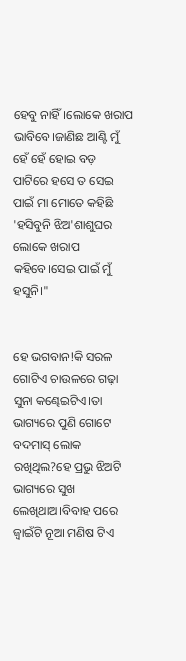ହେବୁ ନାହିଁ।ଲୋକେ ଖରାପ ଭାବିବେ।ଜାଣିଛ ଆଣ୍ଟି ମୁଁ ହେଁ ହେଁ ହୋଇ ବଡ଼ ପାଟିରେ ହସେ ତ ସେଇ ପାଇଁ ମା ମୋତେ କହିଛି 'ହସିବୁନି ଝିଅ'ଶାଶୁଘର ଲୋକେ ଖରାପ କହିବେ।ସେଇ ପାଇଁ ମୁଁ ହସୁନି।"


ହେ ଭଗବାନ!କି ସରଳ ଗୋଟିଏ ଚାଉଳରେ ଗଢ଼ା ସୁନା କଣ୍ଢେଇଟିଏ।ତା ଭାଗ୍ୟରେ ପୁଣି ଗୋଟେ ବଦମାସ୍ ଲୋକ ରଖିଥିଲ?ହେ ପ୍ରଭୁ ଝିଅଟି ଭାଗ୍ୟରେ ସୁଖ ଲେଖିଥାଅ।ବିବାହ ପରେ ଜ୍ବାଇଁଟି ନୂଆ ମଣିଷ ଟିଏ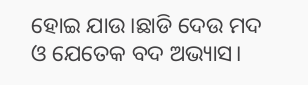ହୋଇ ଯାଉ।ଛାଡି ଦେଉ ମଦ ଓ ଯେତେକ ବଦ ଅଭ୍ୟାସ।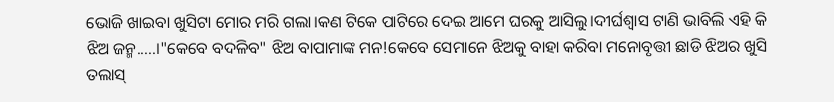ଭୋଜି ଖାଇବା ଖୁସିଟା ମୋର ମରି ଗଲା।କଣ ଟିକେ ପାଟିରେ ଦେଇ ଆମେ ଘରକୁ ଆସିଲୁ।ଦୀର୍ଘଶ୍ଵାସ ଟାଣି ଭାବିଲି ଏହି କି ଝିଅ ଜନ୍ମ.....।"କେବେ ବଦଳିବ" ଝିଅ ବାପାମାଙ୍କ ମନ!କେବେ ସେମାନେ ଝିଅକୁ ବାହା କରିବା ମନୋବୃତ୍ତୀ ଛାଡି ଝିଅର ଖୁସି ତଲାସ୍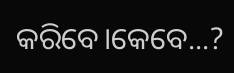କରିବେ।କେବେ...?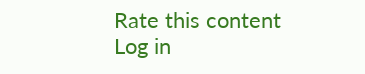Rate this content
Log in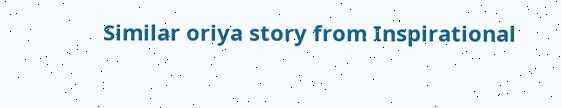Similar oriya story from Inspirational